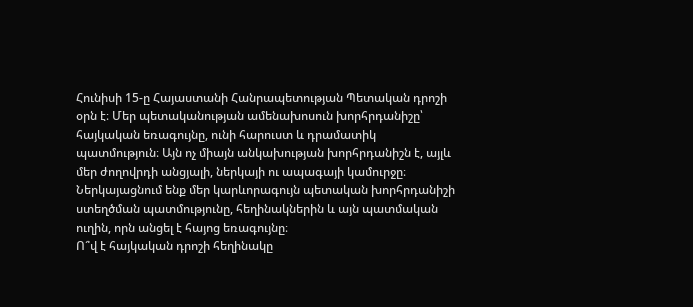Հունիսի 15-ը Հայաստանի Հանրապետության Պետական դրոշի օրն է։ Մեր պետականության ամենախոսուն խորհրդանիշը՝ հայկական եռագույնը, ունի հարուստ և դրամատիկ պատմություն։ Այն ոչ միայն անկախության խորհրդանիշն է, այլև մեր ժողովրդի անցյալի, ներկայի ու ապագայի կամուրջը։
Ներկայացնում ենք մեր կարևորագույն պետական խորհրդանիշի ստեղծման պատմությունը, հեղինակներին և այն պատմական ուղին, որն անցել է հայոց եռագույնը։
Ո՞վ է հայկական դրոշի հեղինակը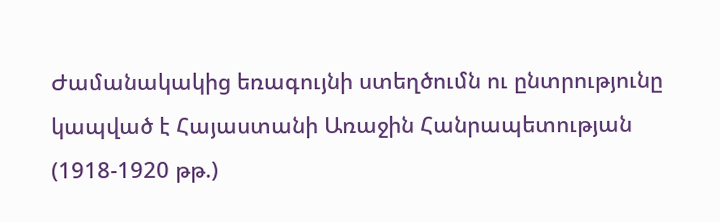Ժամանակակից եռագույնի ստեղծումն ու ընտրությունը կապված է Հայաստանի Առաջին Հանրապետության (1918-1920 թթ.)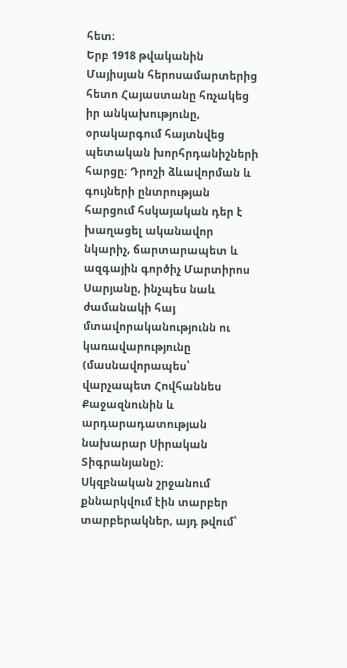հետ։
Երբ 1918 թվականին Մայիսյան հերոսամարտերից հետո Հայաստանը հռչակեց իր անկախությունը, օրակարգում հայտնվեց պետական խորհրդանիշների հարցը։ Դրոշի ձևավորման և գույների ընտրության հարցում հսկայական դեր է խաղացել ականավոր նկարիչ, ճարտարապետ և ազգային գործիչ Մարտիրոս Սարյանը, ինչպես նաև ժամանակի հայ մտավորականությունն ու կառավարությունը (մասնավորապես՝ վարչապետ Հովհաննես Քաջազնունին և արդարադատության նախարար Սիրական Տիգրանյանը)։
Սկզբնական շրջանում քննարկվում էին տարբեր տարբերակներ, այդ թվում՝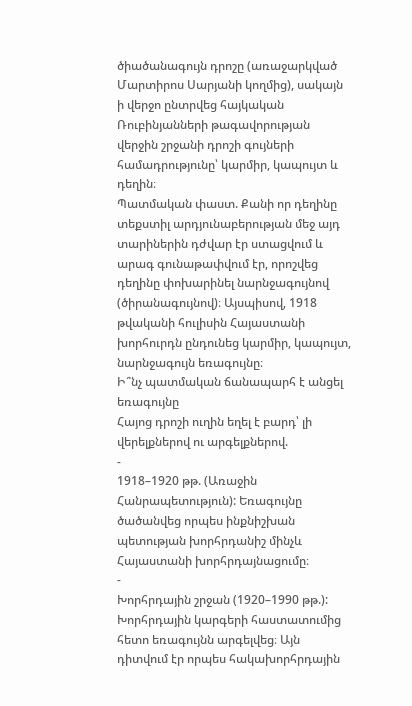ծիածանագույն դրոշը (առաջարկված Մարտիրոս Սարյանի կողմից), սակայն ի վերջո ընտրվեց հայկական Ռուբինյանների թագավորության վերջին շրջանի դրոշի գույների համադրությունը՝ կարմիր, կապույտ և դեղին։
Պատմական փաստ. Քանի որ դեղինը տեքստիլ արդյունաբերության մեջ այդ տարիներին դժվար էր ստացվում և արագ գունաթափվում էր, որոշվեց դեղինը փոխարինել նարնջագույնով (ծիրանագույնով)։ Այսպիսով, 1918 թվականի հուլիսին Հայաստանի խորհուրդն ընդունեց կարմիր, կապույտ, նարնջագույն եռագույնը։
Ի՞նչ պատմական ճանապարհ է անցել եռագույնը
Հայոց դրոշի ուղին եղել է բարդ՝ լի վերելքներով ու արգելքներով.
-
1918–1920 թթ. (Առաջին Հանրապետություն): Եռագույնը ծածանվեց որպես ինքնիշխան պետության խորհրդանիշ մինչև Հայաստանի խորհրդայնացումը։
-
Խորհրդային շրջան (1920–1990 թթ.): Խորհրդային կարգերի հաստատումից հետո եռագույնն արգելվեց։ Այն դիտվում էր որպես հակախորհրդային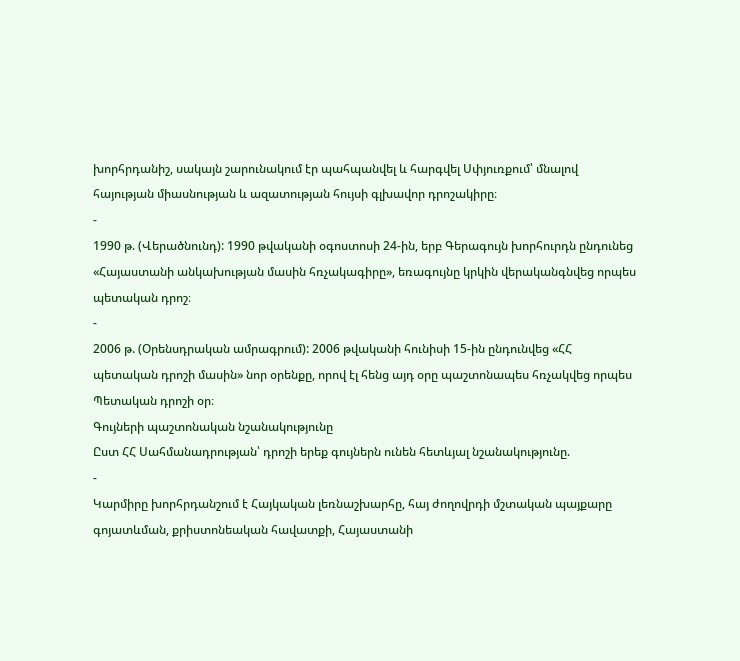խորհրդանիշ, սակայն շարունակում էր պահպանվել և հարգվել Սփյուռքում՝ մնալով հայության միասնության և ազատության հույսի գլխավոր դրոշակիրը։
-
1990 թ. (Վերածնունդ): 1990 թվականի օգոստոսի 24-ին, երբ Գերագույն խորհուրդն ընդունեց «Հայաստանի անկախության մասին հռչակագիրը», եռագույնը կրկին վերականգնվեց որպես պետական դրոշ։
-
2006 թ. (Օրենսդրական ամրագրում): 2006 թվականի հունիսի 15-ին ընդունվեց «ՀՀ պետական դրոշի մասին» նոր օրենքը, որով էլ հենց այդ օրը պաշտոնապես հռչակվեց որպես Պետական դրոշի օր։
Գույների պաշտոնական նշանակությունը
Ըստ ՀՀ Սահմանադրության՝ դրոշի երեք գույներն ունեն հետևյալ նշանակությունը.
-
Կարմիրը խորհրդանշում է Հայկական լեռնաշխարհը, հայ ժողովրդի մշտական պայքարը գոյատևման, քրիստոնեական հավատքի, Հայաստանի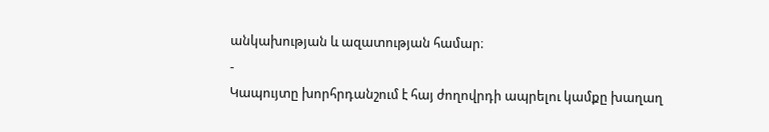անկախության և ազատության համար։
-
Կապույտը խորհրդանշում է հայ ժողովրդի ապրելու կամքը խաղաղ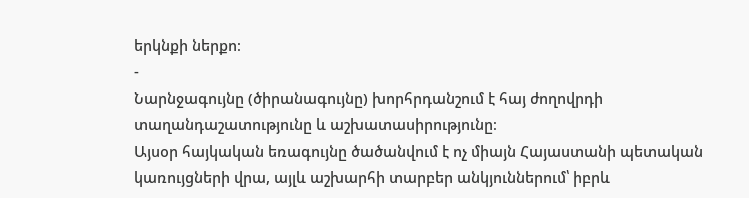երկնքի ներքո։
-
Նարնջագույնը (ծիրանագույնը) խորհրդանշում է հայ ժողովրդի տաղանդաշատությունը և աշխատասիրությունը։
Այսօր հայկական եռագույնը ծածանվում է ոչ միայն Հայաստանի պետական կառույցների վրա, այլև աշխարհի տարբեր անկյուններում՝ իբրև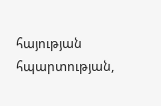հայության հպարտության,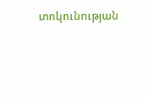տոկունության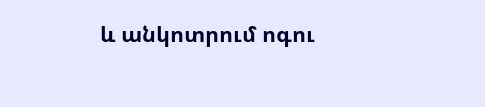և անկոտրում ոգու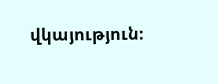վկայություն։